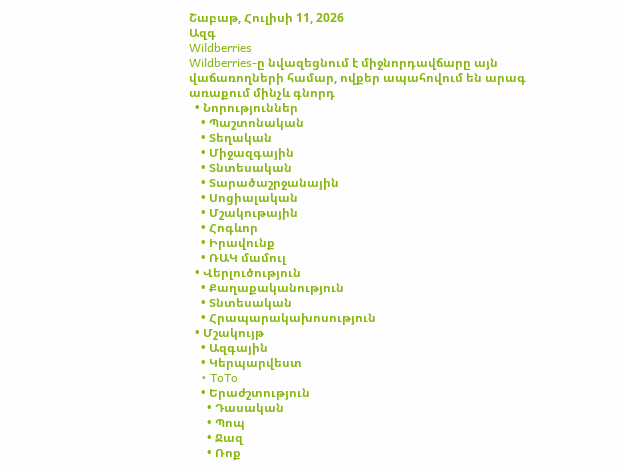Շաբաթ, Հուլիսի 11, 2026
Ազգ
Wildberries
Wildberries-ը նվազեցնում է միջնորդավճարը այն վաճառողների համար, ովքեր ապահովում են արագ առաքում մինչև գնորդ
  • Նորություններ
    • Պաշտոնական
    • Տեղական
    • Միջազգային
    • Տնտեսական
    • Տարածաշրջանային
    • Սոցիալական
    • Մշակութային
    • Հոգևոր
    • Իրավունք
    • ՌԱԿ մամուլ
  • Վերլուծություն
    • Քաղաքականություն
    • Տնտեսական
    • Հրապարակախոսություն
  • Մշակույթ
    • Ազգային
    • Կերպարվեստ
    • ToTo
    • Երաժշտություն
      • Դասական
      • Պոպ
      • Ջազ
      • Ռոք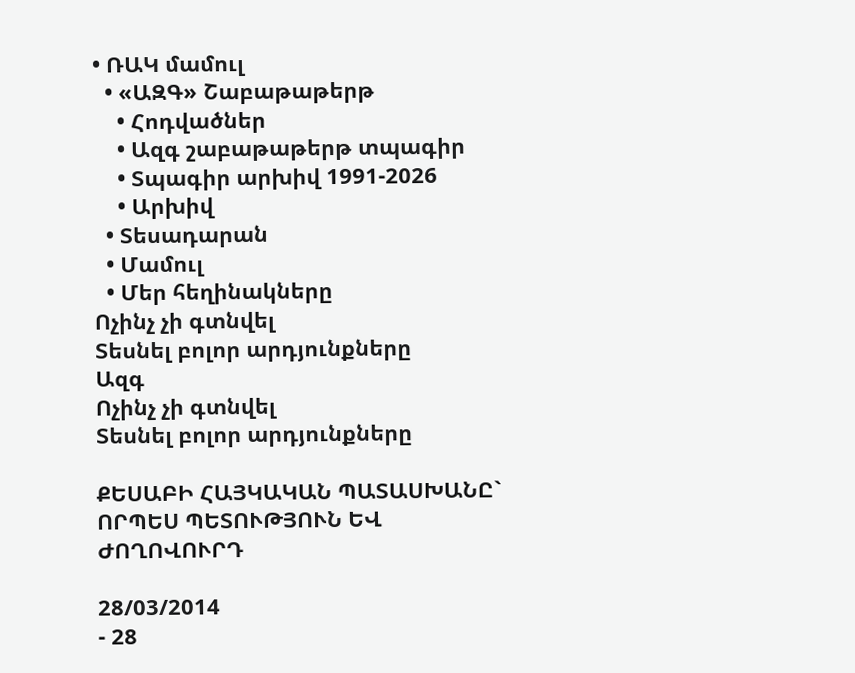• ՌԱԿ մամուլ
  • «ԱԶԳ» Շաբաթաթերթ
    • Հոդվածներ
    • Ազգ շաբաթաթերթ տպագիր
    • Տպագիր արխիվ 1991-2026
    • Արխիվ
  • Տեսադարան
  • Մամուլ
  • Մեր հեղինակները
Ոչինչ չի գտնվել
Տեսնել բոլոր արդյունքները
Ազգ
Ոչինչ չի գտնվել
Տեսնել բոլոր արդյունքները

ՔԵՍԱԲԻ ՀԱՅԿԱԿԱՆ ՊԱՏԱՍԽԱՆԸ` ՈՐՊԵՍ ՊԵՏՈՒԹՅՈՒՆ ԵՎ ԺՈՂՈՎՈՒՐԴ

28/03/2014
- 28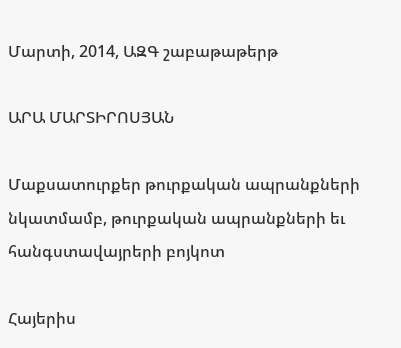Մարտի, 2014, ԱԶԳ շաբաթաթերթ

ԱՐԱ ՄԱՐՏԻՐՈՍՅԱՆ

Մաքսատուրքեր թուրքական ապրանքների նկատմամբ, թուրքական ապրանքների եւ հանգստավայրերի բոյկոտ

Հայերիս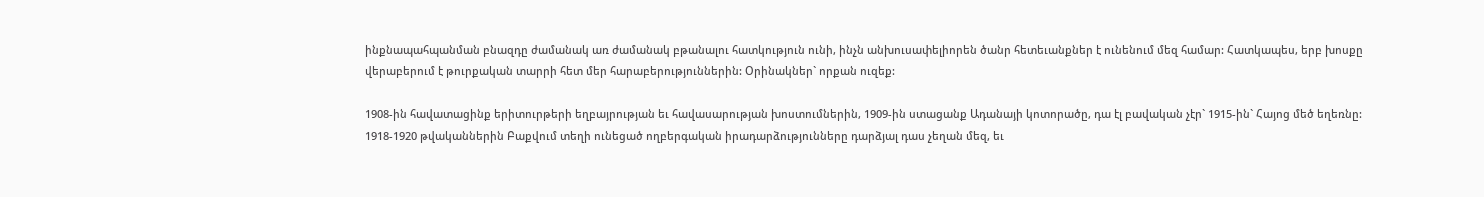ինքնապահպանման բնազդը ժամանակ առ ժամանակ բթանալու հատկություն ունի, ինչն անխուսափելիորեն ծանր հետեւանքներ է ունենում մեզ համար: Հատկապես, երբ խոսքը վերաբերում է թուրքական տարրի հետ մեր հարաբերություններին: Օրինակներ` որքան ուզեք:

1908-ին հավատացինք երիտուրթերի եղբայրության եւ հավասարության խոստումներին, 1909-ին ստացանք Ադանայի կոտորածը, դա էլ բավական չէր` 1915-ին` Հայոց մեծ եղեռնը: 1918-1920 թվականներին Բաքվում տեղի ունեցած ողբերգական իրադարձությունները դարձյալ դաս չեղան մեզ, եւ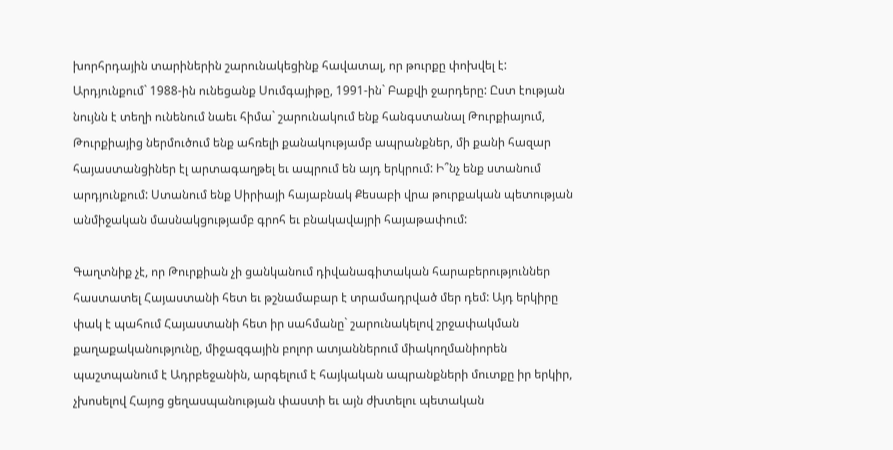խորհրդային տարիներին շարունակեցինք հավատալ, որ թուրքը փոխվել է: Արդյունքում` 1988-ին ունեցանք Սումգայիթը, 1991-ին` Բաքվի ջարդերը: Ըստ էության նույնն է տեղի ունենում նաեւ հիմա` շարունակում ենք հանգստանալ Թուրքիայում, Թուրքիայից ներմուծում ենք ահռելի քանակությամբ ապրանքներ, մի քանի հազար հայաստանցիներ էլ արտագաղթել եւ ապրում են այդ երկրում: Ի՞նչ ենք ստանում արդյունքում: Ստանում ենք Սիրիայի հայաբնակ Քեսաբի վրա թուրքական պետության անմիջական մասնակցությամբ գրոհ եւ բնակավայրի հայաթափում:

Գաղտնիք չէ, որ Թուրքիան չի ցանկանում դիվանագիտական հարաբերություններ հաստատել Հայաստանի հետ եւ թշնամաբար է տրամադրված մեր դեմ: Այդ երկիրը փակ է պահում Հայաստանի հետ իր սահմանը` շարունակելով շրջափակման քաղաքականությունը, միջազգային բոլոր ատյաններում միակողմանիորեն պաշտպանում է Ադրբեջանին, արգելում է հայկական ապրանքների մուտքը իր երկիր, չխոսելով Հայոց ցեղասպանության փաստի եւ այն ժխտելու պետական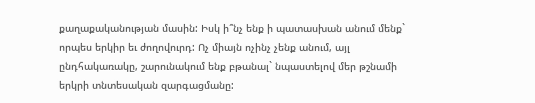քաղաքականության մասին: Իսկ ի՞նչ ենք ի պատասխան անում մենք` որպես երկիր եւ ժողովուրդ: Ոչ միայն ոչինչ չենք անում, այլ ընդհակառակը, շարունակում ենք բթանալ` նպաստելով մեր թշնամի երկրի տնտեսական զարգացմանը: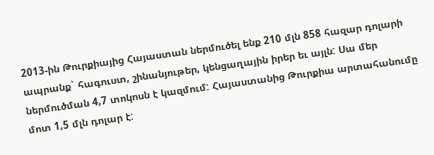2013-ին Թուրքիայից Հայաստան ներմուծել ենք 210 մլն 858 հազար դոլարի ապրանք` հագուստ, շինանյութեր, կենցաղային իրեր եւ այլն: Սա մեր ներմուծման 4,7 տոկոսն է կազմում: Հայաստանից Թուրքիա արտահանումը մոտ 1,5 մլն դոլար է: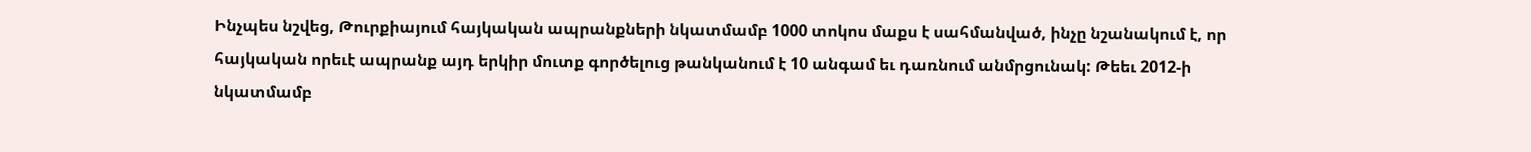Ինչպես նշվեց, Թուրքիայում հայկական ապրանքների նկատմամբ 1000 տոկոս մաքս է սահմանված, ինչը նշանակում է, որ հայկական որեւէ ապրանք այդ երկիր մուտք գործելուց թանկանում է 10 անգամ եւ դառնում անմրցունակ: Թեեւ 2012-ի նկատմամբ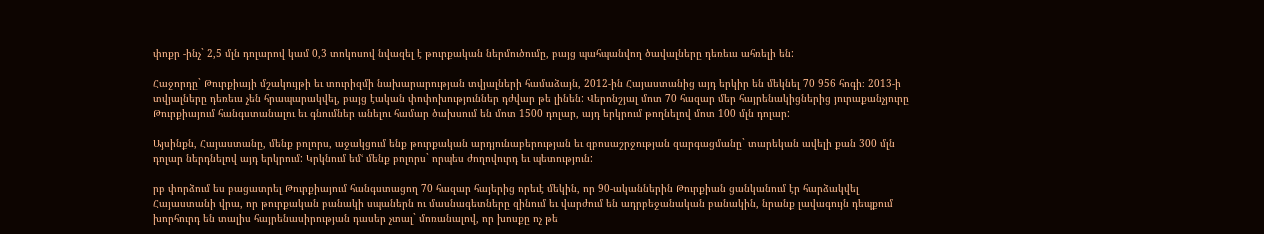փոքր -ինչ` 2,5 մլն դոլարով կամ 0,3 տոկոսով նվազել է թուրքական ներմուծումը, բայց պահպանվող ծավալները դեռեւս ահռելի են:

Հաջորդը` Թուրքիայի մշակույթի եւ տուրիզմի նախարարության տվյալների համաձայն, 2012-ին Հայաստանից այդ երկիր են մեկնել 70 956 հոգի։ 2013-ի տվյալները դեռեւս չեն հրապարակվել, բայց էական փոփոխություններ դժվար թե լինեն: Վերոնշյալ մոտ 70 հազար մեր հայրենակիցներից յուրաքանչյուրը Թուրքիայում հանգստանալու եւ գնումներ անելու համար ծախսում են մոտ 1500 դոլար, այդ երկրում թողնելով մոտ 100 մլն դոլար:

Այսինքն, Հայաստանը, մենք բոլորս, աջակցում ենք թուրքական արդյունաբերության եւ զբոսաշրջության զարգացմանը` տարեկան ավելի քան 300 մլն դոլար ներդնելով այդ երկրում: Կրկնում եմՙ մենք բոլորս` որպես ժողովուրդ եւ պետություն:

րբ փորձում ես բացատրել Թուրքիայում հանգստացող 70 հազար հայերից որեւէ մեկին, որ 90-ականներին Թուրքիան ցանկանում էր հարձակվել Հայաստանի վրա, որ թուրքական բանակի սպաներն ու մասնագետները զինում եւ վարժում են ադրբեջանական բանակին, նրանք լավագույն դեպքում խորհուրդ են տալիս հայրենասիրության դասեր չտալ` մոռանալով, որ խոսքը ոչ թե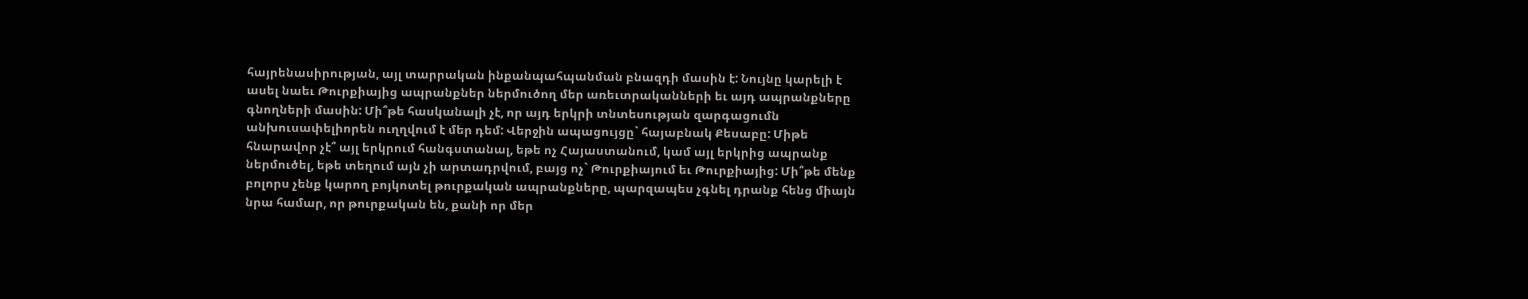հայրենասիրության, այլ տարրական ինքանպահպանման բնազդի մասին է: Նույնը կարելի է ասել նաեւ Թուրքիայից ապրանքներ ներմուծող մեր առեւտրականների եւ այդ ապրանքները գնողների մասին: Մի՞թե հասկանալի չէ, որ այդ երկրի տնտեսության զարգացումն անխուսափելիորեն ուղղվում է մեր դեմ: Վերջին ապացույցը` հայաբնակ Քեսաբը: Միթե հնարավոր չէ՞ այլ երկրում հանգստանալ, եթե ոչ Հայաստանում, կամ այլ երկրից ապրանք ներմուծել, եթե տեղում այն չի արտադրվում, բայց ոչ` Թուրքիայում եւ Թուրքիայից: Մի՞թե մենք բոլորս չենք կարող բոյկոտել թուրքական ապրանքները, պարզապես չգնել դրանք հենց միայն նրա համար, որ թուրքական են, քանի որ մեր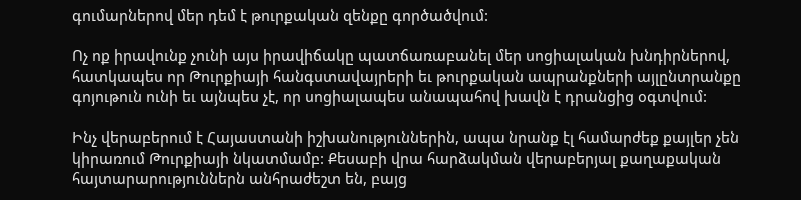գումարներով մեր դեմ է թուրքական զենքը գործածվում:

Ոչ ոք իրավունք չունի այս իրավիճակը պատճառաբանել մեր սոցիալական խնդիրներով, հատկապես որ Թուրքիայի հանգստավայրերի եւ թուրքական ապրանքների այլընտրանքը գոյութուն ունի եւ այնպես չէ, որ սոցիալապես անապահով խավն է դրանցից օգտվում:

Ինչ վերաբերում է Հայաստանի իշխանություններին, ապա նրանք էլ համարժեք քայլեր չեն կիրառում Թուրքիայի նկատմամբ: Քեսաբի վրա հարձակման վերաբերյալ քաղաքական հայտարարություններն անհրաժեշտ են, բայց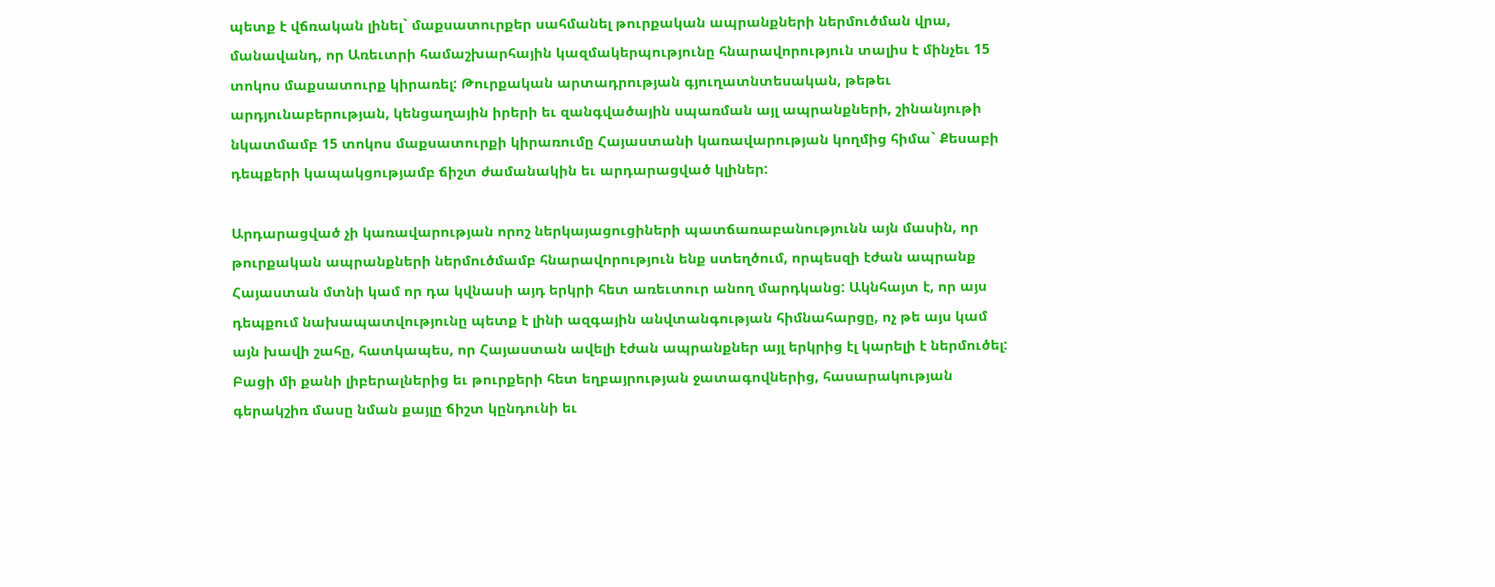պետք է վճռական լինել` մաքսատուրքեր սահմանել թուրքական ապրանքների ներմուծման վրա, մանավանդ, որ Առեւտրի համաշխարհային կազմակերպությունը հնարավորություն տալիս է մինչեւ 15 տոկոս մաքսատուրք կիրառել: Թուրքական արտադրության գյուղատնտեսական, թեթեւ արդյունաբերության, կենցաղային իրերի եւ զանգվածային սպառման այլ ապրանքների, շինանյութի նկատմամբ 15 տոկոս մաքսատուրքի կիրառումը Հայաստանի կառավարության կողմից հիմա` Քեսաբի դեպքերի կապակցությամբ ճիշտ ժամանակին եւ արդարացված կլիներ:

Արդարացված չի կառավարության որոշ ներկայացուցիների պատճառաբանությունն այն մասին, որ թուրքական ապրանքների ներմուծմամբ հնարավորություն ենք ստեղծում, որպեսզի էժան ապրանք Հայաստան մտնի կամ որ դա կվնասի այդ երկրի հետ առեւտուր անող մարդկանց: Ակնհայտ է, որ այս դեպքում նախապատվությունը պետք է լինի ազգային անվտանգության հիմնահարցը, ոչ թե այս կամ այն խավի շահը, հատկապես, որ Հայաստան ավելի էժան ապրանքներ այլ երկրից էլ կարելի է ներմուծել: Բացի մի քանի լիբերալներից եւ թուրքերի հետ եղբայրության ջատագովներից, հասարակության գերակշիռ մասը նման քայլը ճիշտ կընդունի եւ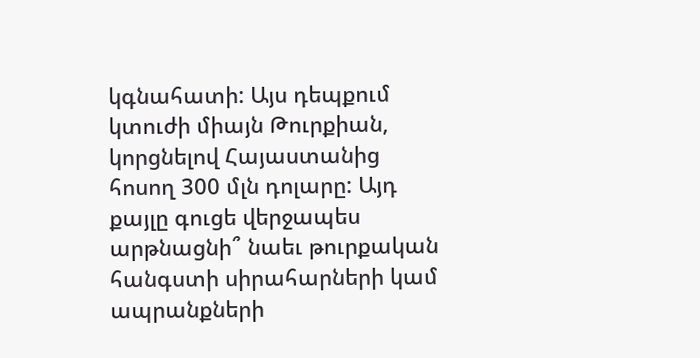կգնահատի: Այս դեպքում կտուժի միայն Թուրքիան, կորցնելով Հայաստանից հոսող 300 մլն դոլարը: Այդ քայլը գուցե վերջապես արթնացնի՞ նաեւ թուրքական հանգստի սիրահարների կամ ապրանքների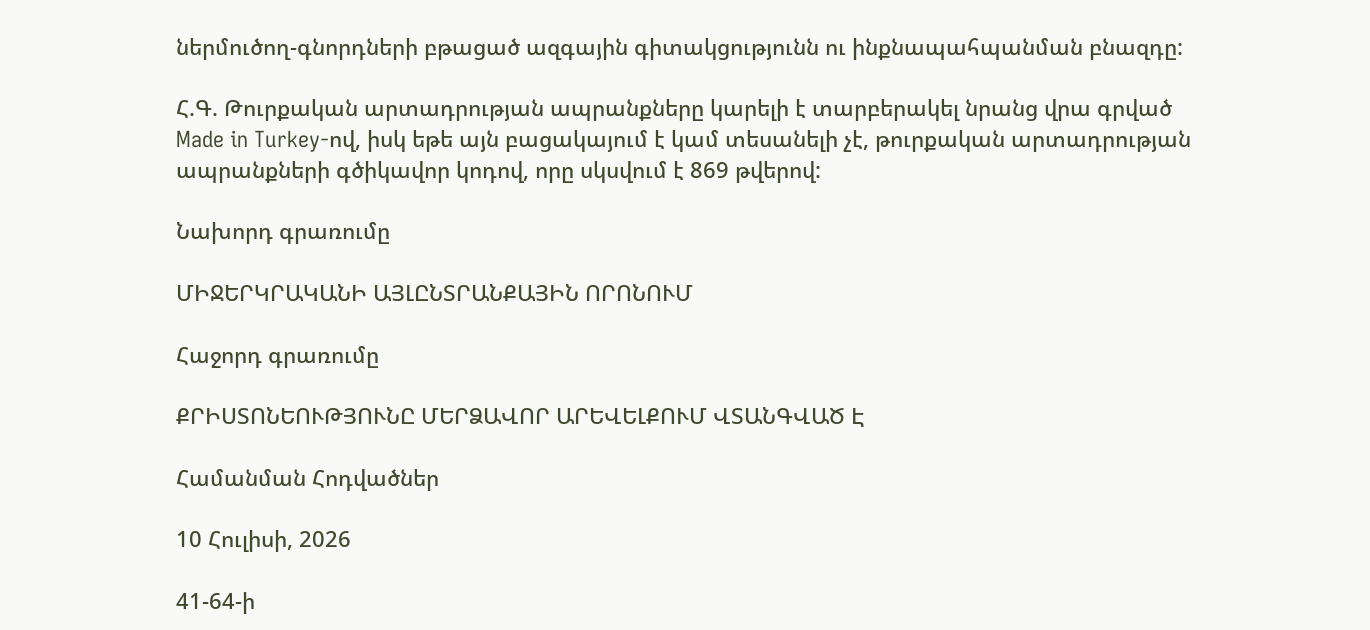ներմուծող-գնորդների բթացած ազգային գիտակցությունն ու ինքնապահպանման բնազդը:

Հ.Գ. Թուրքական արտադրության ապրանքները կարելի է տարբերակել նրանց վրա գրված Made in Turkey-ով, իսկ եթե այն բացակայում է կամ տեսանելի չէ, թուրքական արտադրության ապրանքների գծիկավոր կոդով, որը սկսվում է 869 թվերով:

Նախորդ գրառումը

ՄԻՋԵՐԿՐԱԿԱՆԻ ԱՅԼԸՆՏՐԱՆՔԱՅԻՆ ՈՐՈՆՈՒՄ

Հաջորդ գրառումը

ՔՐԻՍՏՈՆԵՈՒԹՅՈՒՆԸ ՄԵՐՁԱՎՈՐ ԱՐԵՎԵԼՔՈՒՄ ՎՏԱՆԳՎԱԾ Է

Համանման Հոդվածներ

10 Հուլիսի, 2026

41-64-ի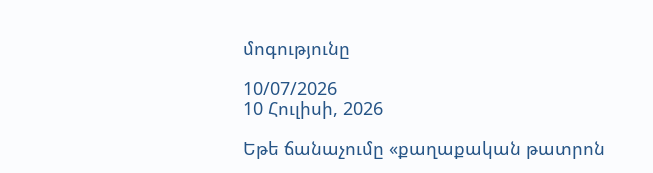մոգությունը

10/07/2026
10 Հուլիսի, 2026

Եթե ճանաչումը «քաղաքական թատրոն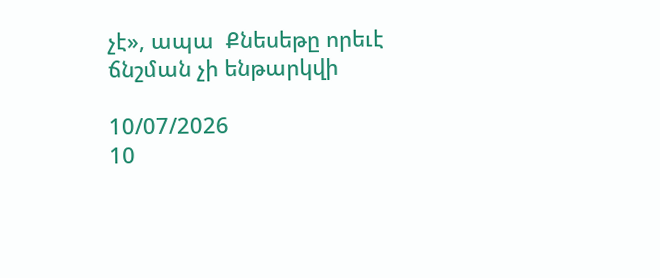չէ», ապա  Քնեսեթը որեւէ ճնշման չի ենթարկվի

10/07/2026
10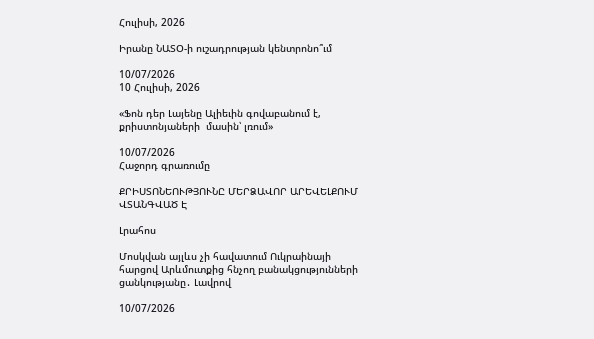Հուլիսի, 2026

Իրանը ՆԱՏՕ-ի ուշադրության կենտրոնո՞ւմ

10/07/2026
10 Հուլիսի, 2026

«Ֆոն դեր Լայենը Ալիեւին գովաբանում է, քրիստոնյաների  մասին՝ լռում»

10/07/2026
Հաջորդ գրառումը

ՔՐԻՍՏՈՆԵՈՒԹՅՈՒՆԸ ՄԵՐՁԱՎՈՐ ԱՐԵՎԵԼՔՈՒՄ ՎՏԱՆԳՎԱԾ Է

Լրահոս

Մոսկվան այլևս չի հավատում Ուկրաինայի հարցով Արևմուտքից հնչող բանակցությունների ցանկությանը․ Լավրով

10/07/2026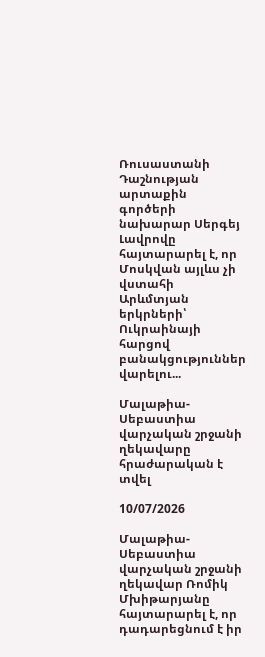Ռուսաստանի Դաշնության արտաքին գործերի նախարար Սերգեյ Լավրովը հայտարարել է, որ Մոսկվան այլևս չի վստահի Արևմտյան երկրների՝ Ուկրաինայի հարցով բանակցություններ վարելու...

Մալաթիա-Սեբաստիա վարչական շրջանի ղեկավարը հրաժարական է տվել

10/07/2026

Մալաթիա-Սեբաստիա վարչական շրջանի ղեկավար Ռոմիկ Մխիթարյանը հայտարարել է, որ դադարեցնում է իր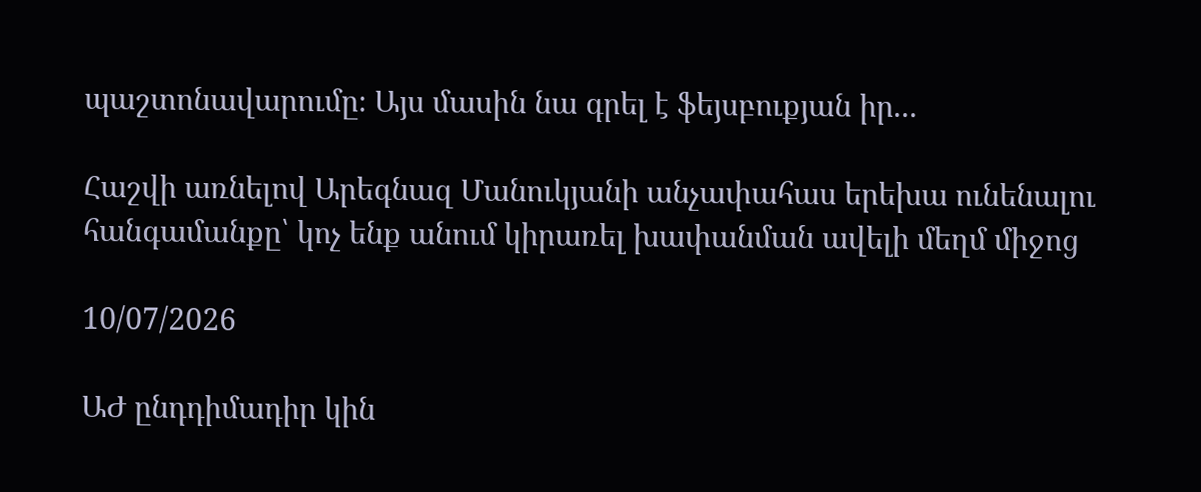պաշտոնավարումը։ Այս մասին նա գրել է ֆեյսբուքյան իր...

Հաշվի առնելով Արեգնազ Մանուկյանի անչափահաս երեխա ունենալու հանգամանքը՝ կոչ ենք անում կիրառել խափանման ավելի մեղմ միջոց

10/07/2026

ԱԺ ընդդիմադիր կին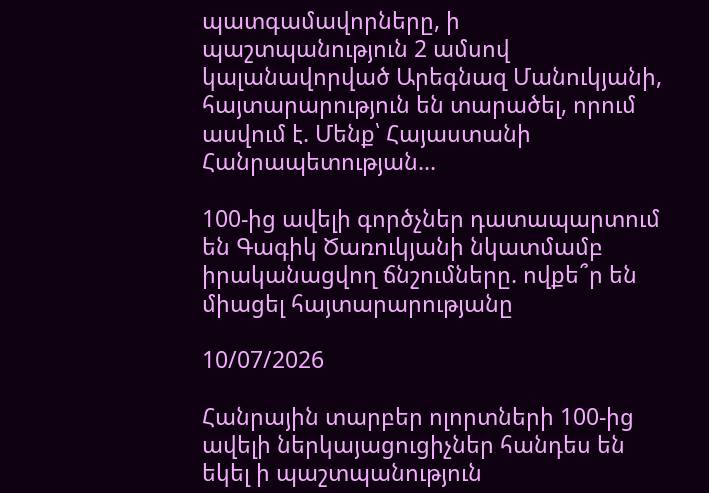պատգամավորները, ի պաշտպանություն 2 ամսով կալանավորված Արեգնազ Մանուկյանի, հայտարարություն են տարածել, որում ասվում է. Մենք՝ Հայաստանի Հանրապետության...

100-ից ավելի գործչներ դատապարտում են Գագիկ Ծառուկյանի նկատմամբ իրականացվող ճնշումները. ովքե՞ր են միացել հայտարարությանը

10/07/2026

Հանրային տարբեր ոլորտների 100-ից ավելի ներկայացուցիչներ հանդես են եկել ի պաշտպանություն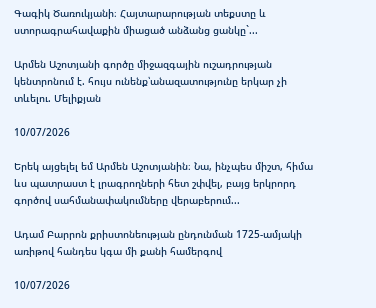Գագիկ Ծառուկյանի։ Հայտարարության տեքստը և ստորագրահավաքին միացած անձանց ցանկը`...

Արմեն Աշոտյանի գործը միջազգային ուշադրության կենտրոնում է. հույս ունենք՝անազատությունը երկար չի տևելու. Մելիքյան

10/07/2026

Երեկ այցելել եմ Արմեն Աշոտյանին։ Նա, ինչպես միշտ, հիմա ևս պատրաստ է լրագրողների հետ շփվել, բայց երկրորդ գործով սահմանափակումները վերաբերում...

Ադամ Բարրոն քրիստոնեության ընդունման 1725-ամյակի առիթով հանդես կգա մի քանի համերգով

10/07/2026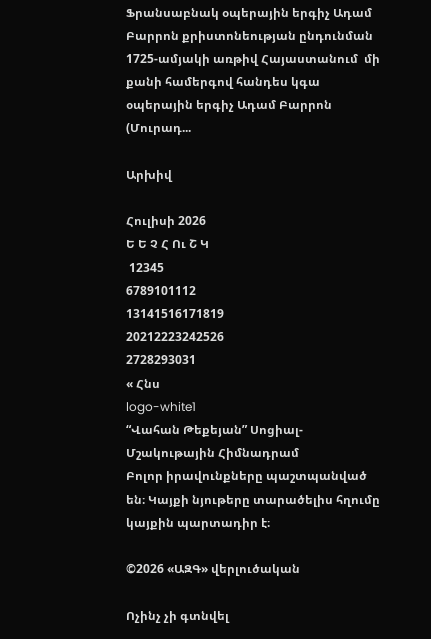Ֆրանսաբնակ օպերային երգիչ Ադամ Բարրոն քրիստոնեության ընդունման 1725-ամյակի առթիվ Հայաստանում  մի քանի համերգով հանդես կգա օպերային երգիչ Ադամ Բարրոն (Մուրադ...

Արխիվ

Հուլիսի 2026
Ե Ե Չ Հ Ու Շ Կ
 12345
6789101112
13141516171819
20212223242526
2728293031
« Հնս
logo-white1
“Վահան Թեքեյան” Սոցիալ-Մշակութային Հիմնադրամ
Բոլոր իրավունքները պաշտպանված են։ Կայքի նյութերը տարածելիս հղումը կայքին պարտադիր է։

©2026 «ԱԶԳ» վերլուծական

Ոչինչ չի գտնվել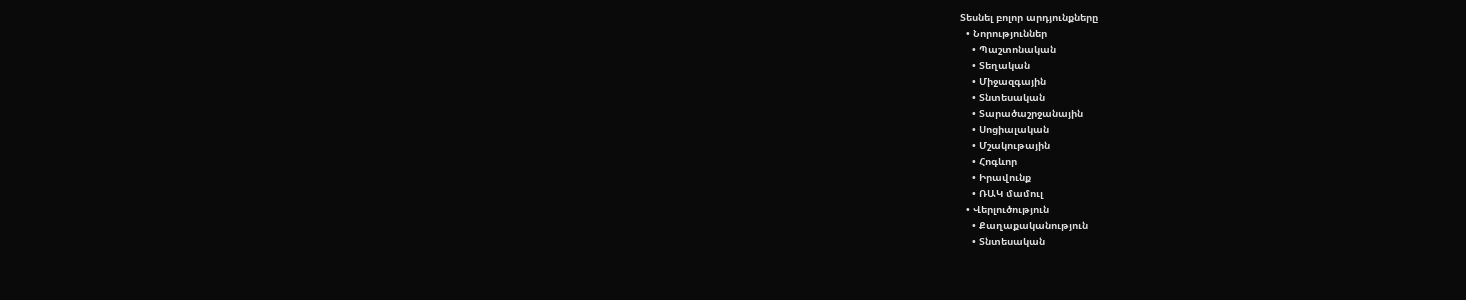Տեսնել բոլոր արդյունքները
  • Նորություններ
    • Պաշտոնական
    • Տեղական
    • Միջազգային
    • Տնտեսական
    • Տարածաշրջանային
    • Սոցիալական
    • Մշակութային
    • Հոգևոր
    • Իրավունք
    • ՌԱԿ մամուլ
  • Վերլուծություն
    • Քաղաքականություն
    • Տնտեսական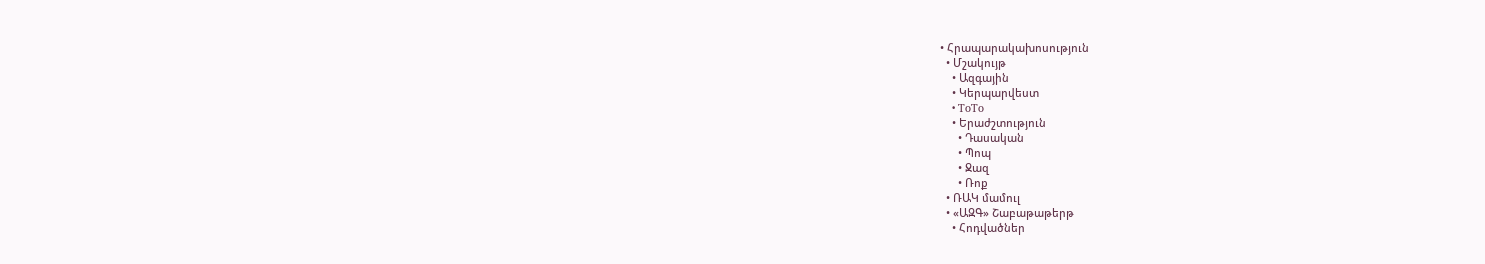• Հրապարակախոսություն
  • Մշակույթ
    • Ազգային
    • Կերպարվեստ
    • ToTo
    • Երաժշտություն
      • Դասական
      • Պոպ
      • Ջազ
      • Ռոք
  • ՌԱԿ մամուլ
  • «ԱԶԳ» Շաբաթաթերթ
    • Հոդվածներ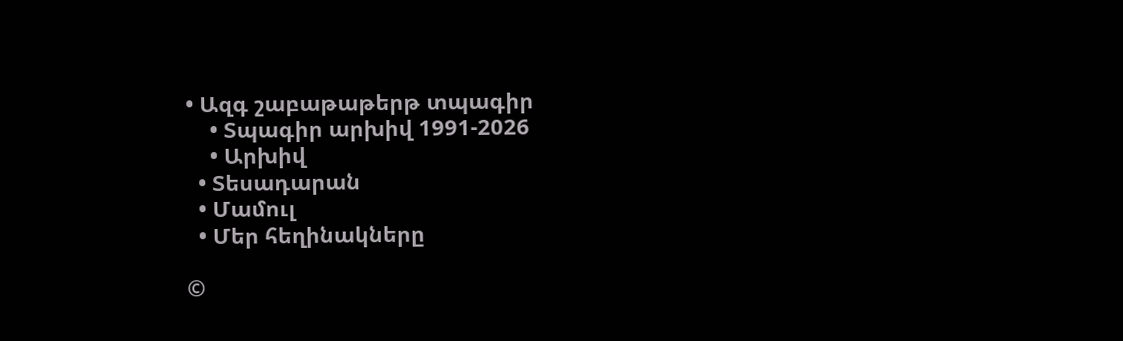• Ազգ շաբաթաթերթ տպագիր
    • Տպագիր արխիվ 1991-2026
    • Արխիվ
  • Տեսադարան
  • Մամուլ
  • Մեր հեղինակները

©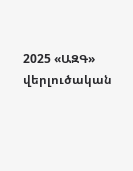2025 «ԱԶԳ» վերլուծական